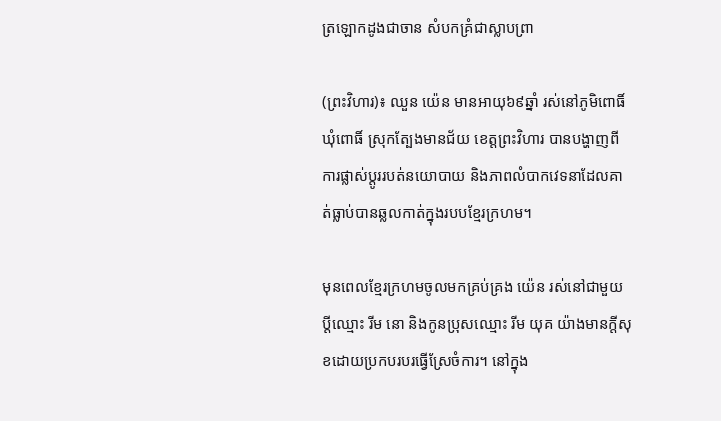ត្រឡោកដូងជាចាន សំបកគ្រំជាស្លាបព្រា

(ព្រះវិហារ)៖ ឈួន យ៉េន មានអាយុ៦៩ឆ្នាំ រស់នៅភូមិពោធិ៍ ឃុំពោធិ៍ ស្រុកត្បែងមានជ័យ ខេត្តព្រះវិហារ បានបង្ហាញពីការផ្លាស់ប្តូររបត់នយោបាយ និងភាពលំបាកវេទនាដែលគាត់ធ្លាប់បានឆ្លលកាត់ក្នុងរបបខ្មែរក្រហម។

មុនពេលខ្មែរក្រហមចូលមកគ្រប់គ្រង យ៉េន រស់នៅជាមួយប្ដីឈ្មោះ រីម នោ និងកូនប្រុសឈ្មោះ រីម យុគ យ៉ាងមានក្តីសុខដោយប្រកបរបរធ្វើស្រែចំការ។ នៅក្នុង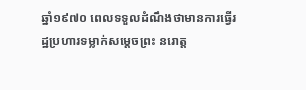ឆ្នាំ១៩៧០ ពេលទទួលដំណឹងថាមានការធ្វើរដ្ឋប្រហារទម្លាក់សម្តេចព្រះ នរោត្ដ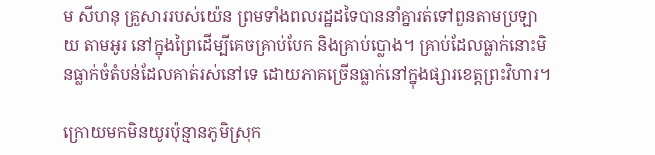ម សីហនុ គ្រួសាររបស់យ៉េន ព្រមទាំងពលរដ្ឋដទៃបាននាំគ្នារត់ទៅពួនតាមប្រឡាយ តាមអូរ នៅក្នុងព្រៃដើម្បីគេចគ្រាប់បែក និងគ្រាប់ប្លោង។ គ្រាប់ដែលធ្លាក់នោះមិនធ្លាក់ចំតំបន់ដែលគាត់រស់នៅទេ ដោយភាគច្រើនធ្លាក់នៅក្នុងផ្សារខេត្តព្រះវិហារ។

ក្រោយមកមិនយូរប៉ុន្មានភូមិស្រុក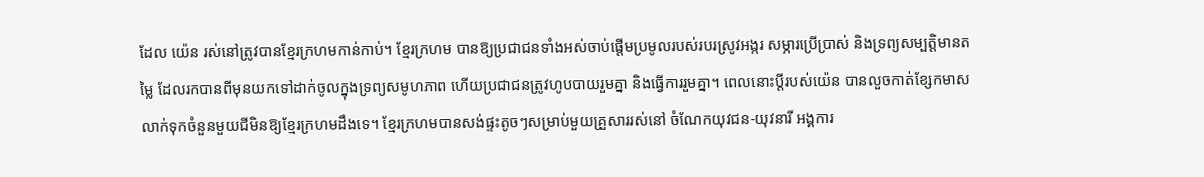ដែល យ៉េន រស់នៅត្រូវបានខ្មែរក្រហមកាន់កាប់។ ខ្មែរក្រហម បានឱ្យប្រជាជនទាំងអស់ចាប់ផ្តើមប្រមូលរបស់របរស្រូវអង្ករ សម្ភារប្រើប្រាស់ និងទ្រព្យសម្បត្តិមានតម្លៃ ដែលរកបានពីមុនយកទៅដាក់ចូលក្នុងទ្រព្យសមូហភាព ហើយប្រជាជនត្រូវហូបបាយរួមគ្នា និងធ្វើការរួមគ្នា។ ពេលនោះប្ដីរបស់យ៉េន បានលួចកាត់ខ្សែកមាសលាក់ទុកចំនួនមួយជីមិនឱ្យខ្មែរក្រហមដឹងទេ។ ខ្មែរក្រហមបានសង់ផ្ទះតូចៗសម្រាប់មួយគ្រួសាររស់នៅ ចំណែកយុវជន-យុវនារី អង្គការ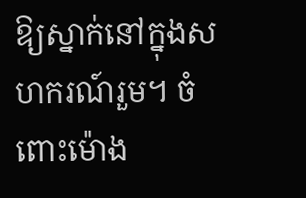ឱ្យស្នាក់នៅក្នុងសហករណ៍រួម។ ចំពោះម៉ោង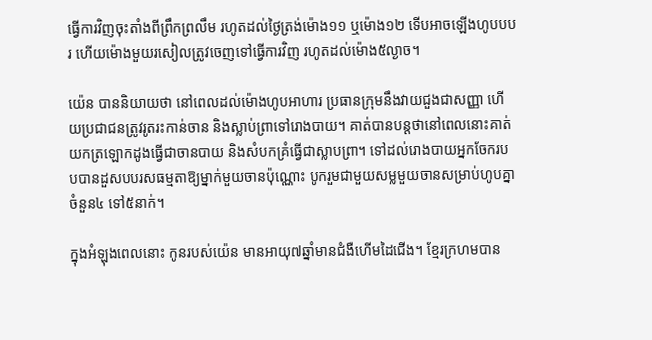ធ្វើការវិញចុះតាំងពីព្រឹកព្រលឹម រហូតដល់ថ្ងៃត្រង់ម៉ោង១១ ឬម៉ោង១២ ទើបអាចឡើងហូបបបរ ហើយម៉ោងមួយរសៀលត្រូវចេញទៅធ្វើការវិញ រហូតដល់ម៉ោង៥ល្ងាច។

យ៉េន បាននិយាយថា នៅពេលដល់ម៉ោងហូបអាហារ ប្រធានក្រុមនឹងវាយជួងជាសញ្ញា ហើយប្រជាជនត្រូវរូតរះកាន់ចាន និងស្លាប់ព្រាទៅរោងបាយ។ គាត់បានបន្តថានៅពេលនោះគាត់យកត្រឡោកដូងធ្វើជាចានបាយ និងសំបកគ្រំធ្វើជាស្លាបព្រា។ ទៅដល់រោងបាយអ្នកចែករបបបានដួសបបរសធម្មតាឱ្យម្នាក់មួយចានប៉ុណ្ណោះ បូករួមជាមួយសម្លមួយចានសម្រាប់ហូបគ្នាចំនួន៤ ទៅ៥នាក់។

ក្នុងអំឡុងពេលនោះ កូនរបស់យ៉េន មានអាយុ៧ឆ្នាំមានជំងឺហើមដៃជើង។ ខ្មែរក្រហមបាន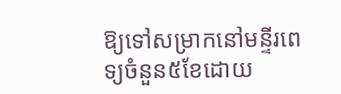ឱ្យទៅសម្រាកនៅមន្ទីរពេទ្យចំនួន៥ខែដោយ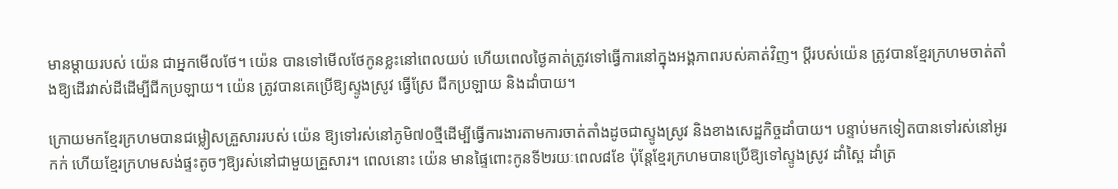មានម្តាយរបស់ យ៉េន ជាអ្នកមើលថែ។ យ៉េន បានទៅមើលថែកូនខ្លះនៅពេលយប់ ហើយពេលថ្ងៃគាត់ត្រូវទៅធ្វើការនៅក្នុងអង្គភាពរបស់គាត់វិញ។ ប្តីរបស់យ៉េន ត្រូវបានខ្មែរក្រហមចាត់តាំងឱ្យដើរវាស់ដីដើម្បីជីកប្រឡាយ។ យ៉េន ត្រូវបានគេប្រើឱ្យស្ទូងស្រូវ ធ្វើស្រែ ជីកប្រឡាយ និងដាំបាយ។

ក្រោយមកខ្មែរក្រហមបានជម្លៀសគ្រួសាររបស់ យ៉េន ឱ្យទៅរស់នៅភូមិ៧០ថ្មីដើម្បីធ្វើការងារតាមការចាត់តាំងដូចជាស្ទូងស្រូវ និងខាងសេដ្ឋកិច្ចដាំបាយ។ បន្ទាប់មកទៀតបានទៅរស់នៅអូរកក់ ហើយខ្មែរក្រហមសង់ផ្ទះតូចៗឱ្យរស់នៅជាមួយគ្រួសារ។ ពេលនោះ យ៉េន មានផ្ទៃពោះកូនទី២រយៈពេល៨ខែ ប៉ុន្តែខ្មែរក្រហមបានប្រើឱ្យទៅស្ទូងស្រូវ ដាំស្ពៃ ដាំត្រ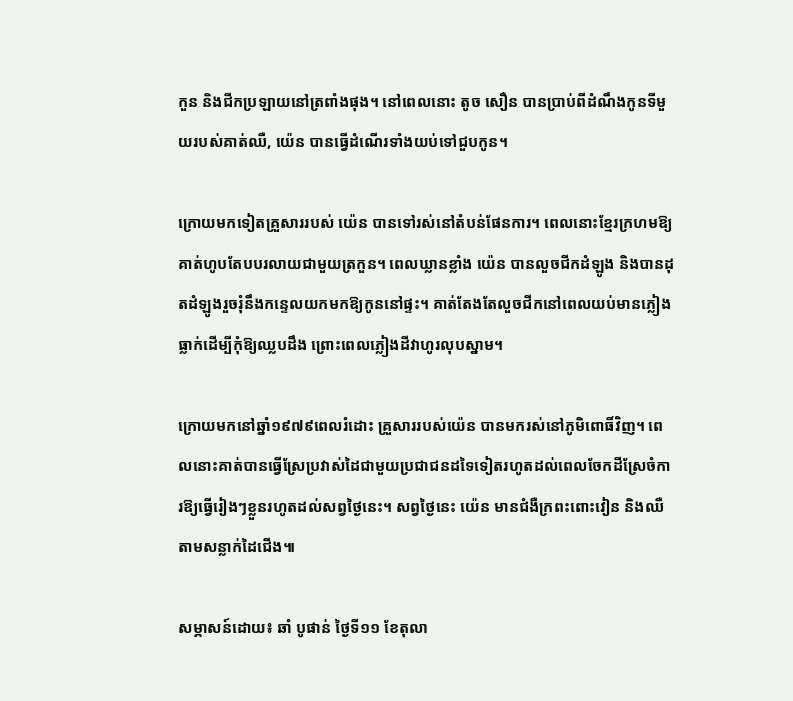កួន និងជីកប្រឡាយនៅត្រពាំងផុង។ នៅពេលនោះ តូច សឿន បានប្រាប់ពីដំណឹងកូនទីមួយរបស់គាត់ឈឺ, យ៉េន បានធ្វើដំណើរទាំងយប់ទៅជួបកូន។

ក្រោយមកទៀតគ្រួសាររបស់ យ៉េន បានទៅរស់នៅតំបន់ផែនការ។ ពេលនោះខ្មែរក្រហមឱ្យគាត់ហូបតែបបរលាយជាមួយត្រកួន។ ពេលឃ្លានខ្លាំង យ៉េន បានលួចជីកដំឡូង និងបានដុតដំឡូងរួចរុំនឹងកន្ទេលយកមកឱ្យកូននៅផ្ទះ។ គាត់តែងតែលួចជីកនៅពេលយប់មានភ្លៀងធ្លាក់ដើម្បីកុំឱ្យឈ្លបដឹង ព្រោះពេលភ្លៀងដីវាហូរលុបស្នាម។

ក្រោយមកនៅឆ្នាំ១៩៧៩ពេលរំដោះ គ្រួសាររបស់យ៉េន បានមករស់នៅភូមិពោធិ៍វិញ។ ពេលនោះគាត់បានធ្វើស្រែប្រវាស់ដៃជាមួយប្រជាជនដទៃទៀតរហូតដល់ពេលចែកដីស្រែចំការឱ្យធ្វើរៀងៗខ្លួនរហូតដល់សព្វថ្ងៃនេះ។ សព្វថ្ងៃនេះ យ៉េន មានជំងឺក្រពះពោះវៀន និងឈឺតាមសន្លាក់ដៃជើង៕

សម្ភាសន៍ដោយ៖ ឆាំ បូផាន់ ថ្ងៃទី១១ ខែតុលា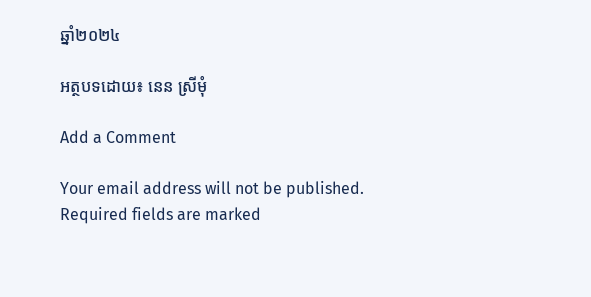ឆ្នាំ២០២៤

អត្ថបទដោយ៖ នេន ស្រីមុំ

Add a Comment

Your email address will not be published. Required fields are marked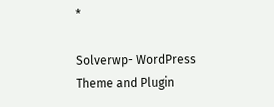*

Solverwp- WordPress Theme and Plugin